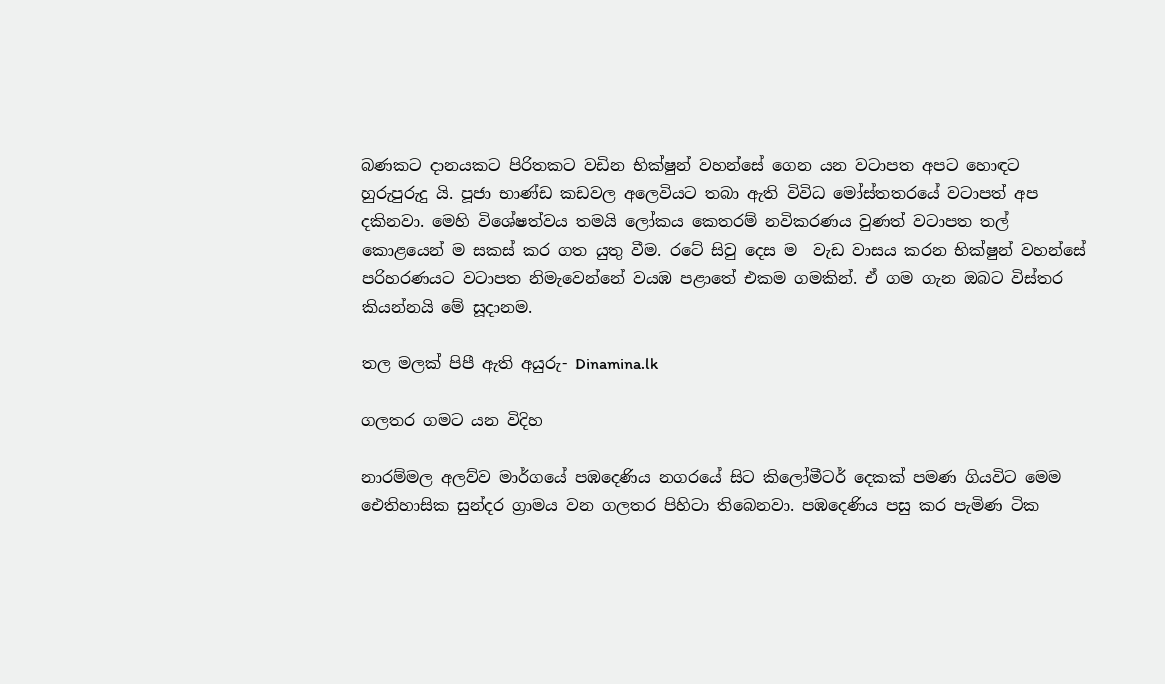බණකට දානයකට පිරිතකට වඩින භික්ෂුන් වහන්සේ ගෙන යන වටාපත අපට හොඳට හුරුපුරුදු යි. පූජා භාණ්ඩ කඩවල අලෙවියට තබා ඇති විවිධ මෝස්තතරයේ වටාපත් අප දකිනවා. මෙහි විශේෂත්වය තමයි ලෝකය කෙතරම් නවිකරණය වුණත් වටාපත තල් කොළයෙන් ම සකස් කර ගත යුතු වීම. රටේ සිවු දෙස ම  වැඩ වාසය කරන භික්ෂුන් වහන්සේ  පරිහරණයට වටාපත නිමැවෙන්නේ වයඹ පළාතේ එකම ගමකින්. ඒ ගම ගැන ඔබට විස්තර කියන්නයි මේ සූදානම.

තල මලක් පිපී ඇති අයුරු- Dinamina.lk

ගලතර ගමට යන විදිහ

නාරම්මල අලව්ව මාර්ගයේ පඹදෙණිය නගරයේ සිට කිලෝමීටර් දෙකක් පමණ ගියවිට මෙම ඓතිහාසික සුන්දර ග්‍රාමය වන ගලතර පිහිටා තිබෙනවා. පඹදෙණිය පසු කර පැමිණ ටික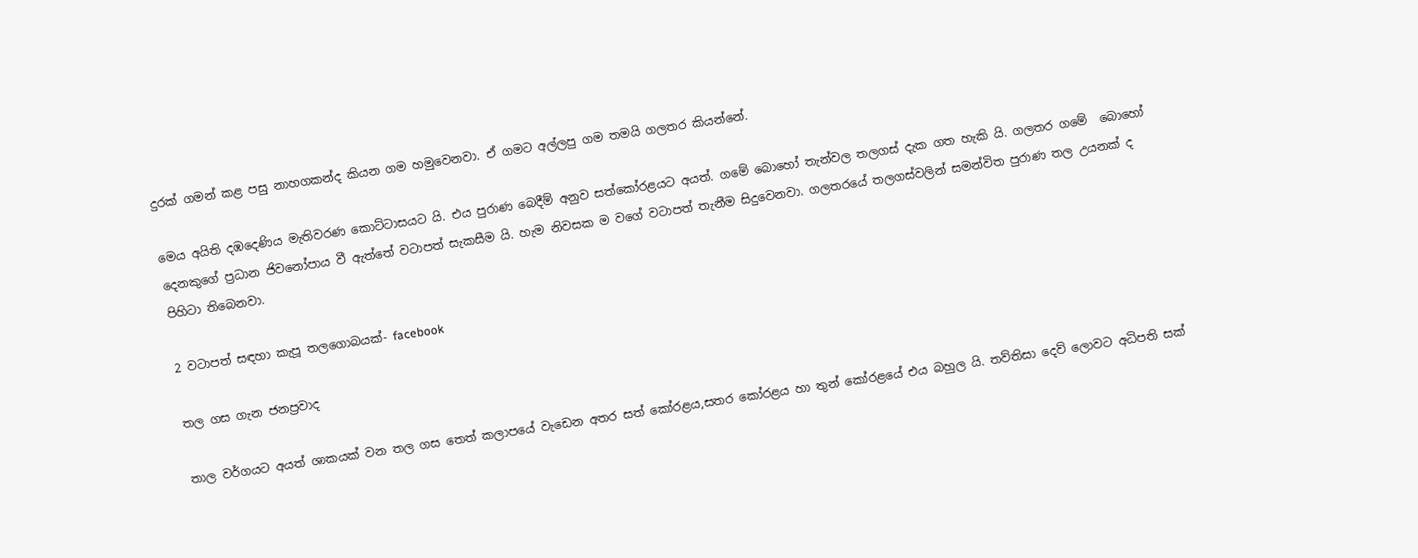දුරක් ගමන් කළ පසු නාහගකන්ද කියන ගම හමුවෙනවා. ඒ ගමට අල්ලපු ගම තමයි ගලතර කියන්නේ.

මෙය අයිති දඹදෙණිය මැතිවරණ කොට්ටාසයට යි. එය පුරාණ බෙදීම් අනුව සත්කෝරළයට අයත්. ගමේ බොහෝ තැන්වල තලගස් දැක ගත හැකි යි. ගලතර ගමේ  බොහෝ දෙනකුගේ ප්‍ර‍ධාන ජිවනෝපාය වී ඇත්තේ වටාපත් සැකසීම යි. හැම නිවසක ම වගේ වටාපත් තැනීම සිදුවෙනවා. ගලතරයේ තලගස්වලින් සමන්විත පුරාණ තල උයනක් ද පිහිටා තිබෙනවා.

2 වටාපත් සඳහා කැපූ තලගොබයක්- facebook

තල ගස ගැන ජනප්‍රවාද

තාල වර්ගයට අයත් ශාකයක් වන තල ගස තෙත් කලාපයේ වැඩෙන අතර සත් කෝරළය,සතර කෝරළය හා තුන් කෝරළයේ එය බහුල යි. තව්තිසා දෙව් ලොවට අධිපති සක්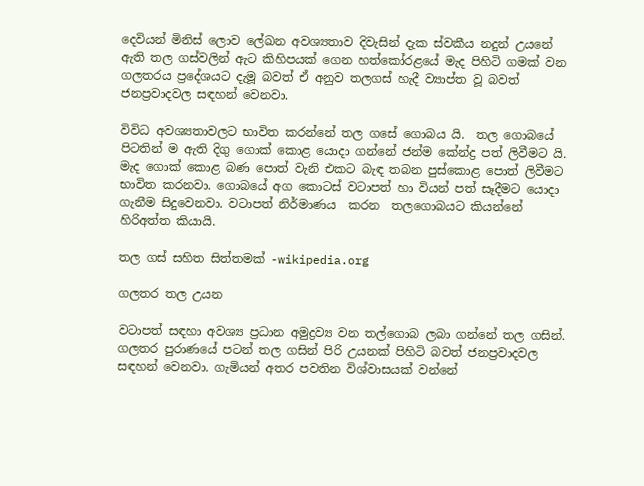දෙවියන් මිනිස් ලොව ලේඛන අවශ්‍යතාව දිවැසින් දැක ස්වකීය නදුන් උයනේ ඇති තල ගස්වලින් ඇට කිහිපයක් ගෙන හත්කෝරළයේ මැද පිහිටි ගමක් වන ගලතරය ප්‍රදේශයට දැමූ බවත් ඒ අනුව තලගස් හැදී ව්‍යාප්ත වූ බවත් ජනප්‍රවාදවල සඳහන් වෙනවා.

විවිධ අවශ්‍යතාවලට භාවිත කරන්නේ තල ගසේ ගොබය යි.  තල ගොබයේ පිටතින් ම ඇති දිගු ගොක් කොළ යොදා ගන්නේ ජන්ම කේන්ද්‍ර පත් ලිවීමට යි.  මැද ගොක් කොළ බණ පොත් වැනි එකට බැඳ තබන පුස්කොළ පොත් ලිවීමට භාවිත කරනවා. ගොබයේ අග කොටස් වටාපත් හා වියන් පත් සෑදීමට යොදා  ගැනීම සිදුවෙනවා. වටාපත් නිර්මාණය  කරන  තලගොබයට කියන්නේ හිරිඅත්ත කියායි.

තල ගස් සහිත සිත්තමක් -wikipedia.org

ගලතර තල උයන

වටාපත් සඳහා අවශ්‍ය ප්‍රධාන අමුද්‍රව්‍ය වන තල්ගොබ ලබා ගන්නේ තල ගසින්. ගලතර පුරාණයේ පටන් තල ගසින් පිරි උයනක් පිහිටි බවත් ජනප්‍රවාදවල සඳහන් වෙනවා. ගැමියන් අතර පවතින විශ්වාසයක් වන්නේ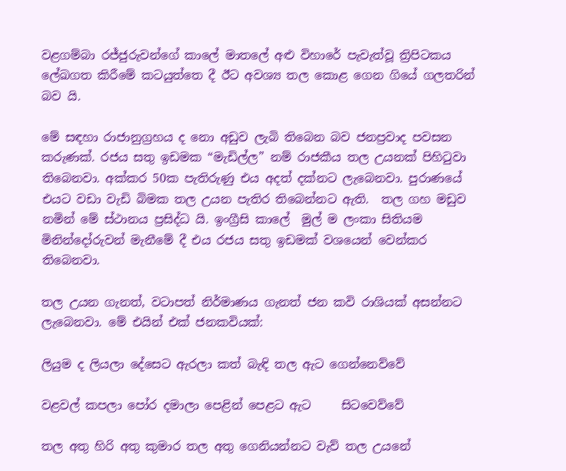වළගම්බා රජ්ජුරුවන්ගේ කාලේ මාත‍ලේ අළු විහාරේ පැවැත්වූ ත්‍රිපිටකය ලේඛගත කිරීමේ කටයුත්තෙ දී ඊට අවශ්‍ය තල කොළ ගෙන ගියේ ගලතරින් බව යි.

මේ සඳහා රාජානුග්‍රහය ද නො අඩුව ලැබි තිබෙන බව ජනප්‍රවාද පවසන කරුණක්. රජය සතු ඉඩමක “මැඩිල්ල” නම් රාජකීය තල උයනක් පිහිටුවා තිබෙනවා. අක්කර 50ක පැතිරුණු එය අදත් දක්නට ලැබෙනවා. පුරාණයේ එයට වඩා වැඩි බිමක තල උයන පැතිර තිබෙන්නට ඇති.  තල ගහ මඩුව නමින් මේ ස්ථානය ප්‍රසිද්ධ යි. ඉංග්‍රීසි කාලේ  මුල් ම ලංකා සිතියම මිනින්දෝරුවන් මැනීමේ දී එය රජය සතු ඉඩමක් වශයෙන් වෙන්කර තිබෙනවා.

තල උයන ගැනත්, වටාපත් නිර්මාණය ගැනත් ජන කවි රාශියක් අසන්නට ලැබෙනවා. මේ එයින් එක් ජනකවියක්:

ලියුම ද ලියලා දේසෙට ඇරලා කත් බැඳි තල ඇට ගෙන්නෙව්වේ

වළවල් කපලා පෝර දමාලා පෙළින් පෙළට ඇට     සිටවෙව්වේ

තල අතු හිරි අතු කුමාර තල අතු ගෙනියන්නට වැව් තල උයනේ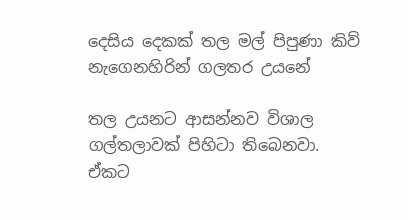දෙසිය දෙකක් තල මල් පිපුණා කිව් නැගෙනහිරින් ගලතර උයනේ

තල උයනට ආසන්නව විශාල ගල්තලාවක් පිහිටා තිබෙනවා. ඒකට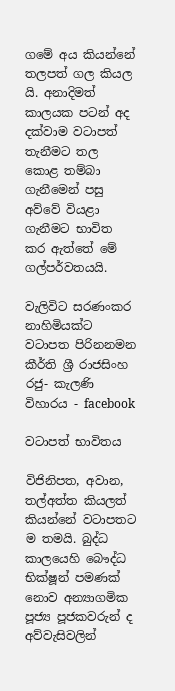ගමේ අය කියන්නේ තලපත් ගල කියල යි. අනාදිමත් කාලයක පටන් අද දක්වාම වටාපත් තැනීමට තල කොළ තම්බා ගැනීමෙන් පසු අව්වේ වියළා ගැනීමට භාවිත කර ඇත්තේ මේ ගල්පර්වතයයි.

වැලිවිට සරණංකර නාහිමියක්ට වටාපත පිරිනනමන කීර්ති ශ්‍රී රාජසිංහ රජු- කැලණි විහාරය - facebook

වටාපත් භාවිතය

විජිනිපත, අවාන, තල්අත්ත කියලත් කියන්නේ වටාපතට ම තමයි. බුද්ධ කාලයෙහි බෞද්ධ භික්ෂූන් පමණක් නොව අන්‍යාගමික පූජ්‍ය පූජකවරුන් ද අව්වැසිවලින්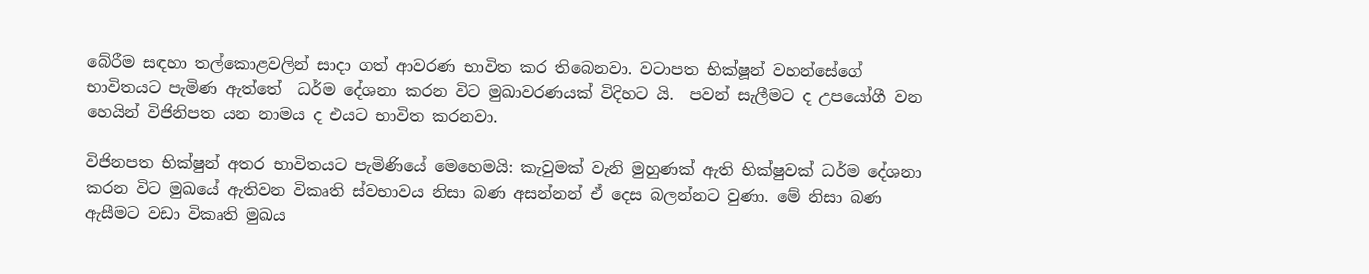බේරීම සඳහා තල්කොළවලින් සාදා ගත් ආවරණ භාවිත කර තිබෙනවා. වටාපත භික්ෂූන් වහන්සේගේ භාවිතයට පැමිණ ඇත්තේ  ධර්ම දේශනා කරන විට මුඛාවරණයක් විදිහට යි.  පවන් සැලීමට ද උපයෝගී වන හෙයින් විජිනිපත යන නාමය ද එයට භාවිත කරනවා.

විජිනපත භික්ෂුන් අතර භාවිතයට පැමිණියේ මෙහෙමයි: කැවුමක් වැනි මුහුණක් ඇති භික්ෂුවක් ධර්ම දේශනා කරන විට මුඛයේ ඇතිවන විකෘති ස්වභාවය නිසා බණ අසන්නන් ඒ දෙස බලන්නට වුණා. මේ නිසා බණ ඇසීමට වඩා විකෘති මුඛය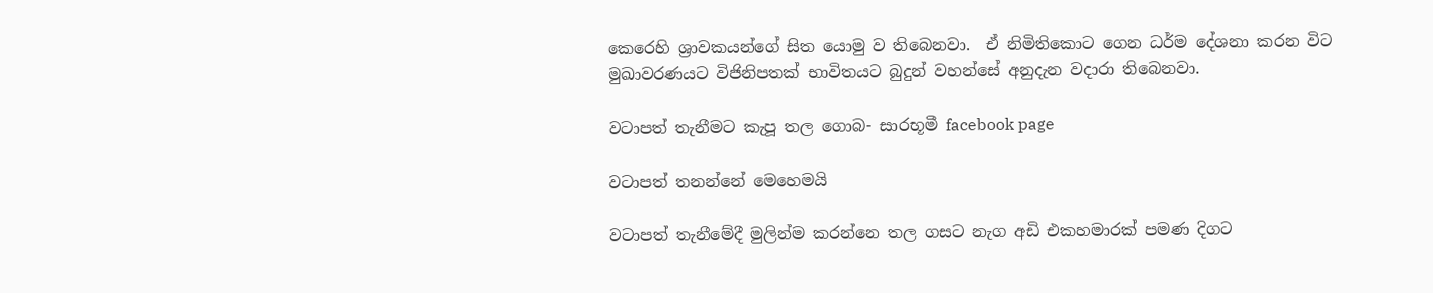කෙරෙහි ශ්‍රාවකයන්ගේ සිත යොමු ව තිබෙනවා.  ඒ නිමිතිකොට ගෙන ධර්ම දේශනා කරන විට මුඛාවරණයට විජිනිපතක් භාවිතයට බුදුන් වහන්සේ අනුදැන වදාරා තිබෙනවා.

වටාපත් තැනීමට කැපූ තල ගොබ- සාරභූමී facebook page

වටාපත් තනන්නේ මෙහෙමයි

වටාපත් තැනීමේදී මුලින්ම කරන්නෙ තල ගසට නැග අඩි එකහමාරක් පමණ දිගට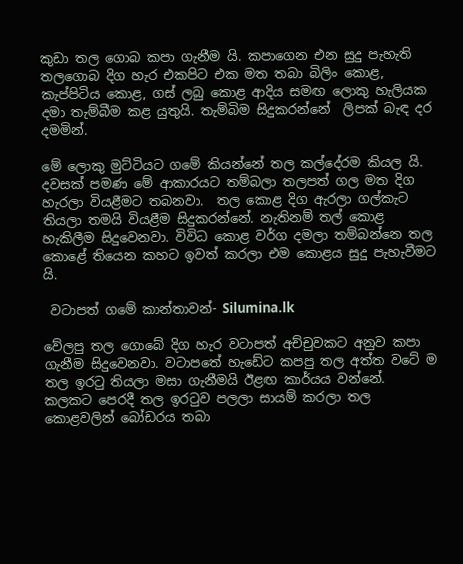කුඩා තල ගොබ කපා ගැනීම යි. කපාගෙන එන සුදු පැහැති තලගොබ දිග හැර එකපිට එක මත තබා බිලිං කොළ, කැප්පිටිය කොළ, ගස් ලබු කොළ ආදිය සමඟ ලොකු හැලියක දමා තැම්බීම කළ යුතුයි. තැම්බිම සිදුකරන්නේ  ලිපක් බැඳ දර දමමින්.

මේ ලොකු මුට්ටියට ගමේ කියන්නේ තල කල්දේරම කියල යි. දවසක් පමණ මේ ආකාරයට තම්බලා තලපත් ගල මත දිග හැරලා වියළීමට තබනවා.  තල කොළ දිග ඇරලා ගල්කැට තියලා තමයි වියළීම සිදුකරන්නේ. නැතිනම් තල් කොළ හැකිලීම සිදුවෙනවා. විවිධ කොළ වර්ග දමලා තම්බන්නෙ තල කොළේ තියෙන කහට ඉවත් කරලා එම කොළය සුදු පැහැවීමට යි.

 වටාපත් ගමේ කාන්තාවන්- Silumina.lk

වේලපු තල ගොබේ දිග හැර වටාපත් අච්චුවකට අනුව කපා ගැනීම සිදුවෙනවා. වටාපතේ හැඩේට කපපු තල අත්ත වටේ ම තල ඉරටු තියලා මසා ගැනීමයි ඊළඟ කාර්යය වන්නේ.
කලකට පෙරදී තල ඉරටුව පලලා සායම් කරලා තල කොළවලින් බෝඩරය තබා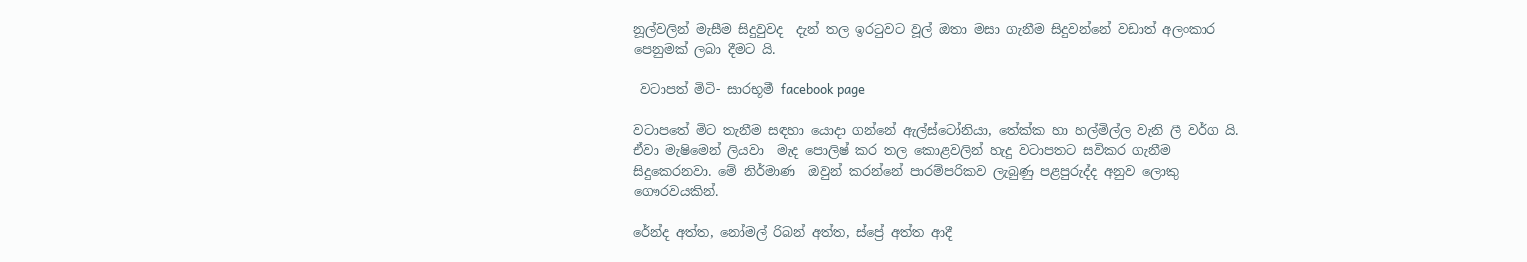නූල්වලින් මැසීම සිදුවුවද  දැන් තල ඉරටුවට වූල් ඔතා මසා ගැනීම සිදුවන්නේ වඩාත් අලංකාර පෙනුමක් ලබා දීමට යි.

 වටාපත් මිටි- සාරභූමී facebook page

වටාපතේ මිට තැනීම සඳහා යොදා ගන්නේ ඇල්ස්ටෝනියා, තේක්ක හා හල්මිල්ල වැනි ලී වර්ග යි. ඒවා මැෂිමෙන් ලියවා  මැද ‍පොලිෂ් කර තල කොළවලින් හැදු වටාපතට සවිකර ගැනීම සිදුකෙරනවා. මේ නිර්මාණ  ඔවුන් කරන්නේ පාරම්පරිකව ලැබුණු පළපුරුද්ද අනුව ලොකු ගෞරවයකින්.

රේන්ද අත්ත, නෝමල් රිබන් අත්ත, ස්ප්‍රේ අත්ත ආදී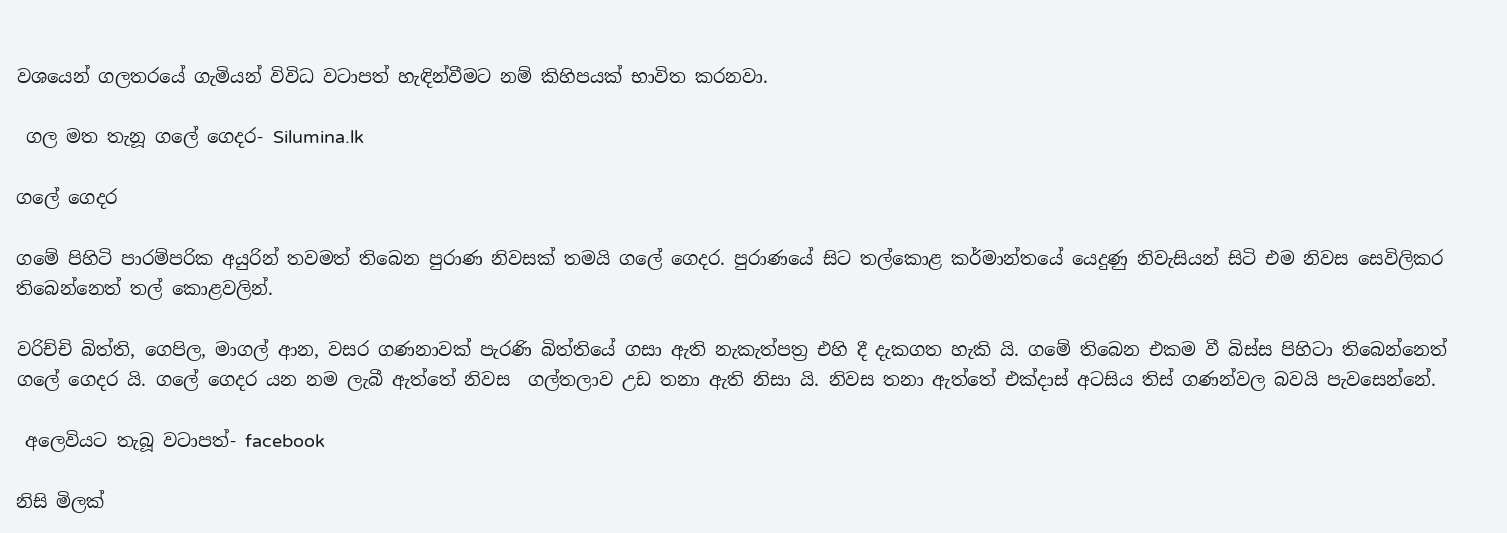වශයෙන් ගලතරයේ ගැමියන් විවිධ වටාපත් හැඳින්වීමට නම් කිහිපයක් භාවිත කරනවා.

 ගල මත තැනූ ගලේ ගෙදර- Silumina.lk

ගලේ ගෙදර

ගමේ පිහිටි පාරම්පරික අයුරින් තවමත් තිබෙන පුරාණ නිවසක් තමයි ගලේ ගෙදර. පුරාණයේ සිට තල්කොළ කර්මාන්තයේ යෙදුණු නිවැසියන් සිටි එම නිවස සෙවිලිකර තිබෙන්නෙත් තල් කොළවලින්.

වරිච්චි බිත්ති, ගෙපිල, මාගල් ආන, වසර ගණනාවක් පැරණි බිත්තියේ ගසා ඇති නැකැත්පත්‍ර එහි දී දැකගත හැකි යි. ගමේ තිබෙන එකම වී බිස්ස පිහිටා තිබෙන්නෙත් ගලේ ගෙදර යි. ගලේ ගෙදර යන නම ලැබී ඇත්තේ නිවස  ගල්තලාව උඩ තනා ඇති නිසා යි. නිවස තනා ඇත්තේ එක්දාස් අටසිය තිස් ගණන්වල බවයි පැවසෙන්නේ.

 අලෙවියට තැබූ වටාපත්- facebook

නිසි මිලක්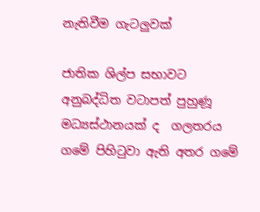නැතිවීම ගැටලුවක්

ජාතික ශිල්ප සභාවට අනුබද්ධිත වටාපත් පුහුණූ මධ්‍යස්ථානයක් ද  ගලතරය ගමේ පිහිටුවා ඇති අතර ගමේ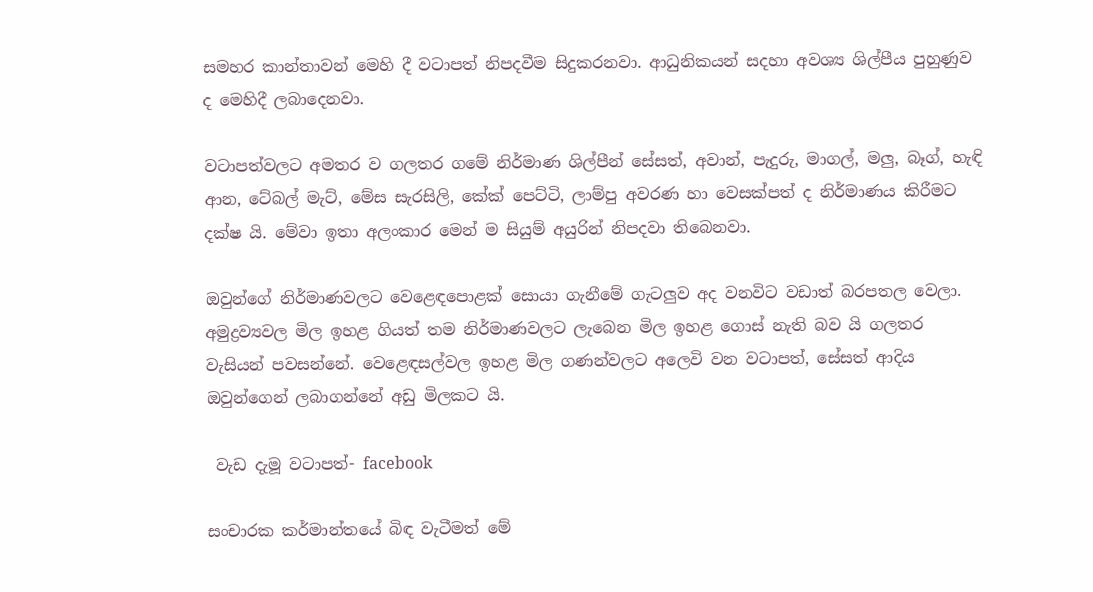සමහර කාන්තාවන් මෙහි දී වටාපත් නිපදවීම සිදුකරනවා. ආධුනිකයන් සදහා අවශ්‍ය ශිල්පීය පුහුණුව ද මෙහිදී ලබාදෙනවා.

වටාපත්වලට අමතර ව ගලතර ගමේ නිර්මාණ ශිල්පීන් සේසත්, අවාන්, පැදුරු, මාගල්, මලු, බෑග්, හැඳි ආන, ටේබල් මැට්, මේස සැරසිලි, කේක් පෙට්ටි, ලාම්පු අවරණ හා වෙසක්පත් ද නිර්මාණය කිරීමට දක්ෂ යි. මේවා ඉතා අලංකාර මෙන් ම සියුම් අයුරින් නිපදවා තිබෙනවා.

ඔවුන්ගේ නිර්මාණවලට වෙළෙඳපොළක් සොයා ගැනීමේ ගැටලුව අද වනවිට වඩාත් බරපතල වෙලා. අමුද්‍රව්‍යවල මිල ඉහළ ගියත් තම නිර්මාණවලට ලැබෙන මිල ඉහළ ගොස් නැති බව යි ගලතර වැසියන් පවසන්නේ. වෙළෙඳසල්වල ඉහළ මිල ගණන්වලට අලෙවි වන වටාපත්, සේසත් ආදිය ඔවුන්ගෙන් ලබාගන්නේ අඩු මිලකට යි.

 වැඩ දැමූ වටාපත්- facebook

සංචාරක කර්මාන්තයේ බිඳ වැටීමත් මේ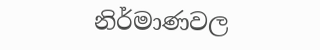නිර්මාණවල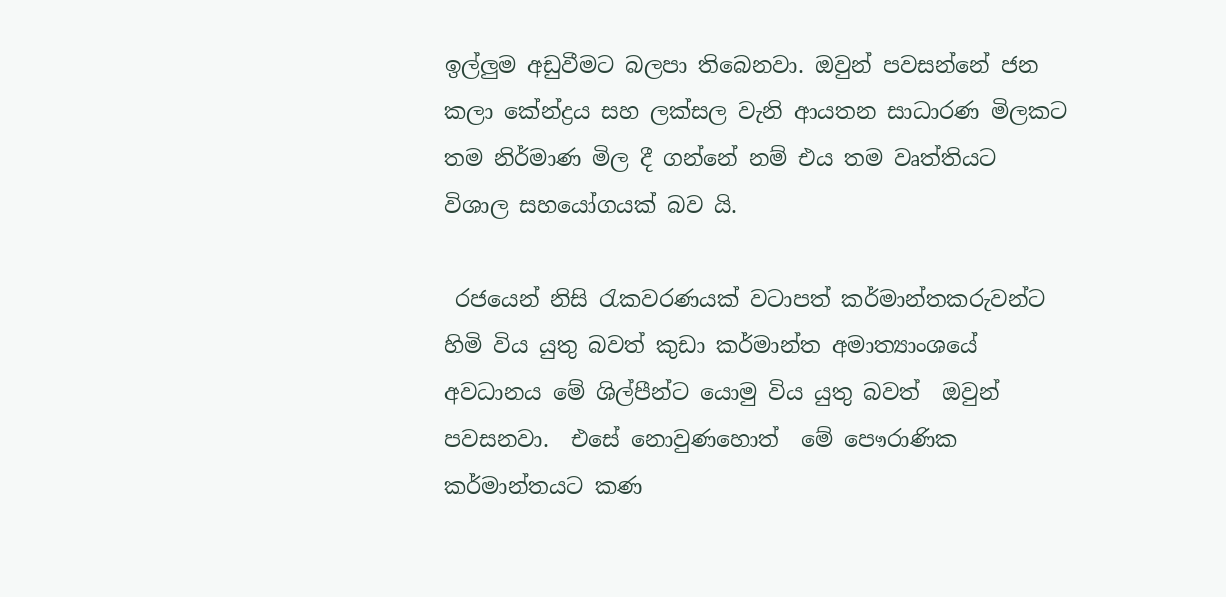ඉල්ලුම අඩුවීමට බලපා තිබෙනවා. ඔවුන් පවසන්නේ ජන කලා කේන්ද්‍රය සහ ලක්සල වැනි ආයතන සාධාරණ මිලකට තම නිර්මාණ මිල දී ගන්නේ නම් එය තම වෘත්තියට  විශාල සහයෝගයක් බව යි.

 රජයෙන් නිසි රැකවරණයක් වටාපත් කර්මාන්තකරුවන්ට හිමි විය යුතු බවත් කුඩා කර්මාන්ත අමාත්‍යාංශයේ අවධානය මේ ශිල්පීන්ට යොමු විය යුතු බවත්  ඔවුන් පවසනවා.  එසේ නොවුණහොත්  මේ පෞරාණික කර්මාන්තයට කණ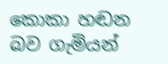කොකා හඬන බව ගැමියන්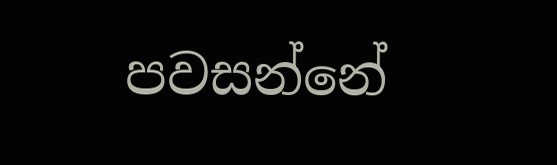පවසන්නේ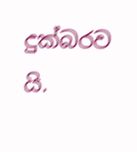දුක්බරව යි.